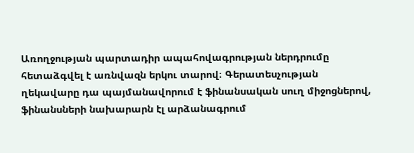Առողջության պարտադիր ապահովագրության ներդրումը հետաձգվել է առնվազն երկու տարով։ Գերատեսչության ղեկավարը դա պայմանավորում է ֆինանսական սուղ միջոցներով, ֆինանսների նախարարն էլ արձանագրում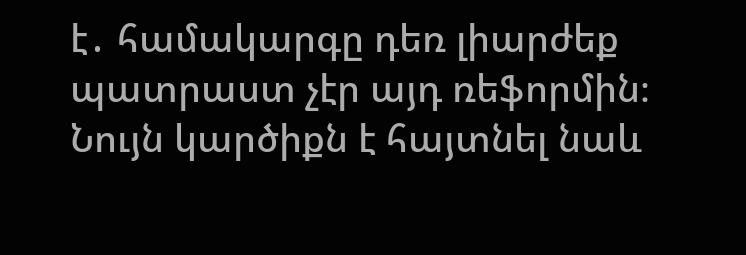է․ համակարգը դեռ լիարժեք պատրաստ չէր այդ ռեֆորմին։ Նույն կարծիքն է հայտնել նաև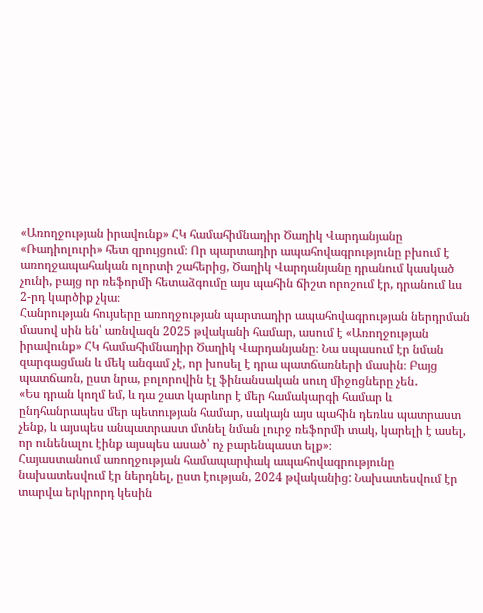«Առողջության իրավունք» ՀԿ համահիմնադիր Ծաղիկ Վարդանյանը «Ռադիոլուրի» հետ զրույցում։ Որ պարտադիր ապահովագրությունը բխում է առողջապահական ոլորտի շահերից, Ծաղիկ Վարդանյանը դրանում կասկած չունի, բայց որ ռեֆորմի հետաձգումը այս պահին ճիշտ որոշում էր, դրանում ևս 2-րդ կարծիք չկա։
Հանրության հույսերը առողջության պարտադիր ապահովագրության ներդրման մասով սին են՝ առնվազն 2025 թվականի համար, ասում է «Առողջության իրավունք» ՀԿ համահիմնադիր Ծաղիկ Վարդանյանը։ Նա սպասում էր նման զարգացման և մեկ անգամ չէ, որ խոսել է դրա պատճառների մասին։ Բայց պատճառն, ըստ նրա, բոլորովին էլ ֆինանսական սուղ միջոցները չեն․
«Ես դրան կողմ եմ, և դա շատ կարևոր է մեր համակարգի համար և ընդհանրապես մեր պետության համար, սակայն այս պահին դեռևս պատրաստ չենք, և այսպես անպատրաստ մտնել նման լուրջ ռեֆորմի տակ, կարելի է ասել, որ ունենալու էինք այսպես ասած՝ ոչ բարենպաստ ելք»։
Հայաստանում առողջության համապարփակ ապահովագրությունը նախատեսվում էր ներդնել, ըստ էության, 2024 թվականից: Նախատեսվում էր տարվա երկրորդ կեսին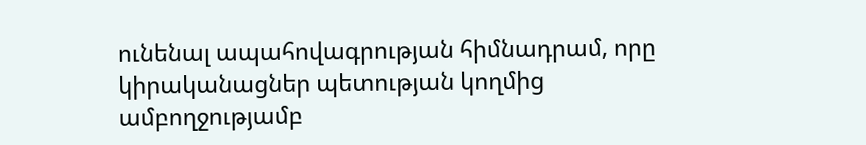ունենալ ապահովագրության հիմնադրամ, որը կիրականացներ պետության կողմից ամբողջությամբ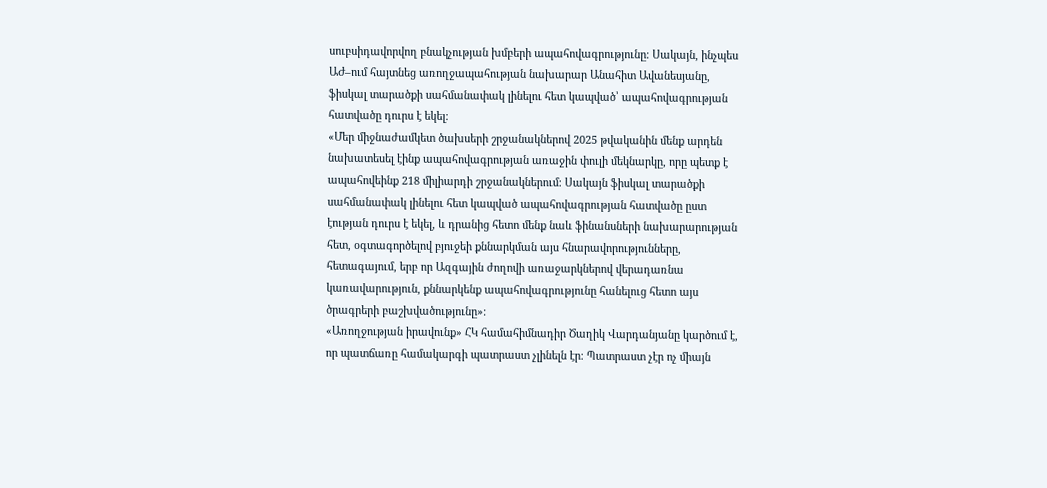սուբսիդավորվող բնակչության խմբերի ապահովագրությունը։ Սակայն, ինչպես ԱԺ–ում հայտնեց առողջապահության նախարար Անահիտ Ավանեսյանը, ֆիսկալ տարածքի սահմանափակ լինելու հետ կապված՝ ապահովագրության հատվածը դուրս է եկել։
«Մեր միջնաժամկետ ծախսերի շրջանակներով 2025 թվականին մենք արդեն նախատեսել էինք ապահովագրության առաջին փուլի մեկնարկը, որը պետք է ապահովեինք 218 միլիարդի շրջանակներում։ Սակայն ֆիսկալ տարածքի սահմանափակ լինելու հետ կապված ապահովագրության հատվածը ըստ էության դուրս է եկել, և դրանից հետո մենք նաև ֆինանսների նախարարության հետ, օգտագործելով բյուջեի քննարկման այս հնարավորությունները, հետագայում, երբ որ Ազգային ժողովի առաջարկներով վերադառնա կառավարություն, քննարկենք ապահովագրությունը հանելուց հետո այս ծրագրերի բաշխվածությունը»։
«Առողջության իրավունք» ՀԿ համահիմնադիր Ծաղիկ Վարդանյանը կարծում է, որ պատճառը համակարգի պատրաստ չլինելն էր։ Պատրաստ չէր ոչ միայն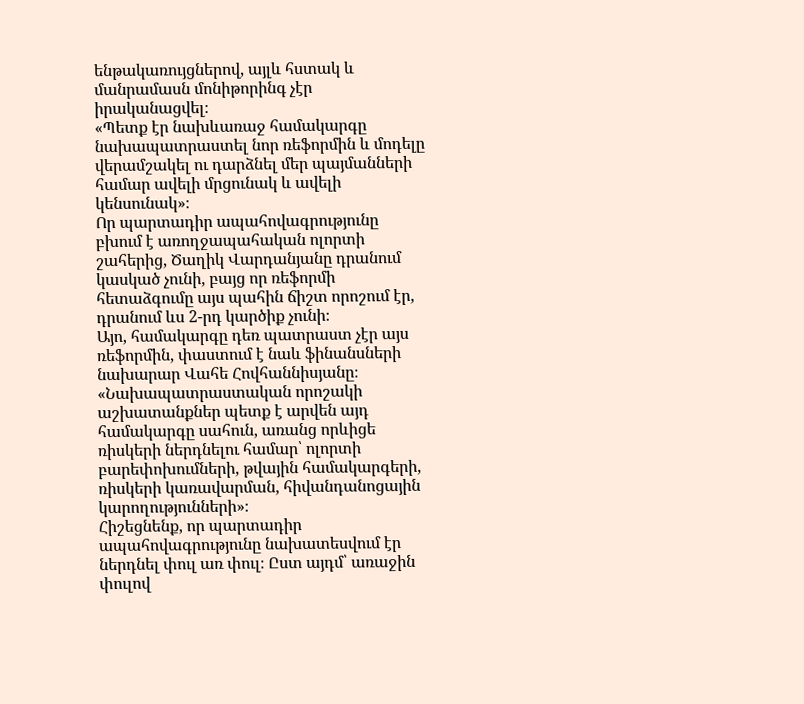ենթակառույցներով, այլև հստակ և մանրամասն մոնիթորինգ չէր իրականացվել։
«Պետք էր նախևառաջ համակարգը նախապատրաստել նոր ռեֆորմին և մոդելը վերամշակել ու դարձնել մեր պայմանների համար ավելի մրցունակ և ավելի կենսունակ»։
Որ պարտադիր ապահովագրությունը բխում է առողջապահական ոլորտի շահերից, Ծաղիկ Վարդանյանը դրանում կասկած չունի, բայց որ ռեֆորմի հետաձգումը այս պահին ճիշտ որոշում էր, դրանում ևս 2-րդ կարծիք չունի։
Այո, համակարգը դեռ պատրաստ չէր այս ռեֆորմին, փաստում է նաև ֆինանսների նախարար Վահե Հովհաննիսյանը։
«Նախապատրաստական որոշակի աշխատանքներ պետք է արվեն այդ համակարգը սահուն, առանց որևիցե ռիսկերի ներդնելու համար՝ ոլորտի բարեփոխումների, թվային համակարգերի, ռիսկերի կառավարման, հիվանդանոցային կարողությունների»։
Հիշեցնենք, որ պարտադիր ապահովագրությունը նախատեսվում էր ներդնել փուլ առ փուլ։ Ըստ այդմ՝ առաջին փուլով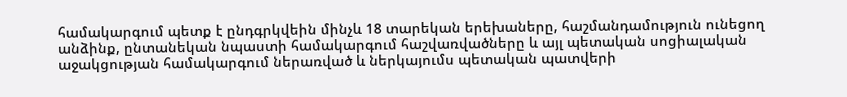համակարգում պետք է ընդգրկվեին մինչև 18 տարեկան երեխաները, հաշմանդամություն ունեցող անձինք, ընտանեկան նպաստի համակարգում հաշվառվածները և այլ պետական սոցիալական աջակցության համակարգում ներառված և ներկայումս պետական պատվերի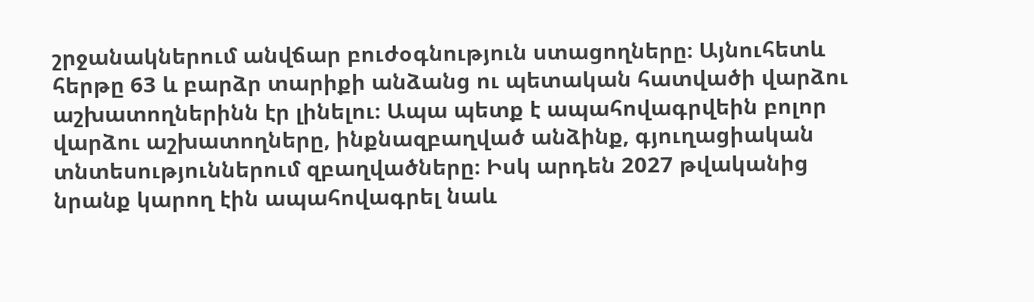շրջանակներում անվճար բուժօգնություն ստացողները։ Այնուհետև հերթը 63 և բարձր տարիքի անձանց ու պետական հատվածի վարձու աշխատողներինն էր լինելու։ Ապա պետք է ապահովագրվեին բոլոր վարձու աշխատողները, ինքնազբաղված անձինք, գյուղացիական տնտեսություններում զբաղվածները։ Իսկ արդեն 2027 թվականից նրանք կարող էին ապահովագրել նաև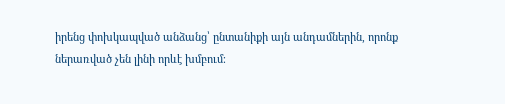իրենց փոխկապված անձանց՝ ընտանիքի այն անդամներին, որոնք ներառված չեն լինի որևէ խմբում։